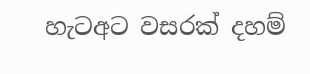හැටඅට වසරක් දහම්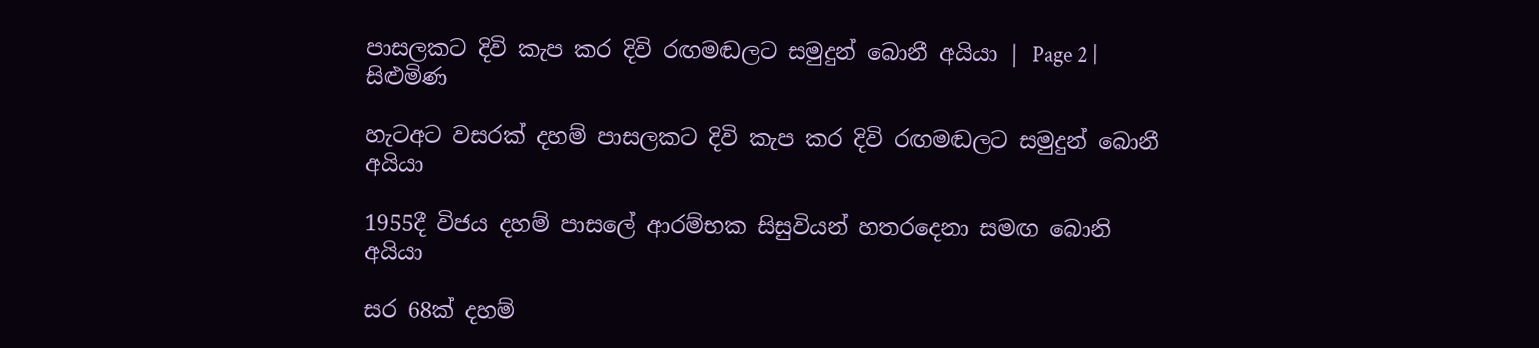පාසලකට දිවි කැප කර දිවි රඟමඬලට සමුදුන් බොනී අයියා | Page 2 | සිළුමිණ

හැටඅට වසරක් දහම් පාසලකට දිවි කැප කර දිවි රඟමඬලට සමුදුන් බොනී අයියා

1955දී විජය දහම් පාසලේ ආරම්භක සිසුවියන් හතරදෙනා සමඟ බොනි අයියා

සර 68ක් දහම්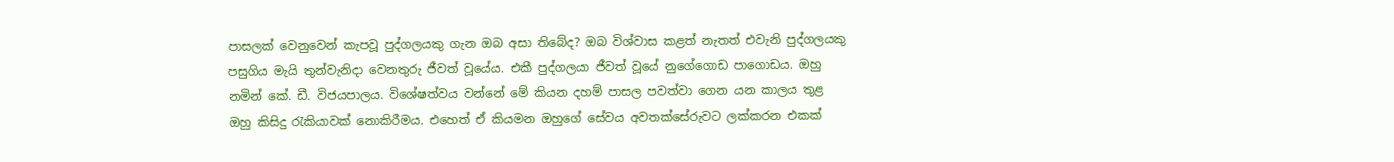පාසලක් වෙනුවෙන් කැපවූ පුද්ගලයකු ගැන ඔබ අසා තිබේද? ඔබ විශ්වාස කළත් නැතත් එවැනි පුද්ගලයකු පසුගිය මැයි තුන්වැනිදා වෙනතුරු ජීවත් වූයේය. එකී පුද්ගලයා ජීවත් වූයේ නුගේගොඩ පාගොඩය. ඔහු නමින් කේ. ඩී. විජයපාලය. විශේෂත්වය වන්නේ මේ කියන දහම් පාසල පවත්වා ගෙන යන කාලය තුළ ඔහු කිසිදු රැකියාවක් නොකිරීමය. එහෙත් ඒ කියමන ඔහුගේ සේවය අවතක්සේරුවට ලක්කරන එකක්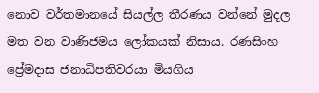නොව වර්තමානයේ සියල්ල තීරණය වන්නේ මුදල මත වන වාණිජමය ලෝකයක් නිසාය. රණසිංහ ප්‍රේමදාස ජනාධිපතිවරයා මියගිය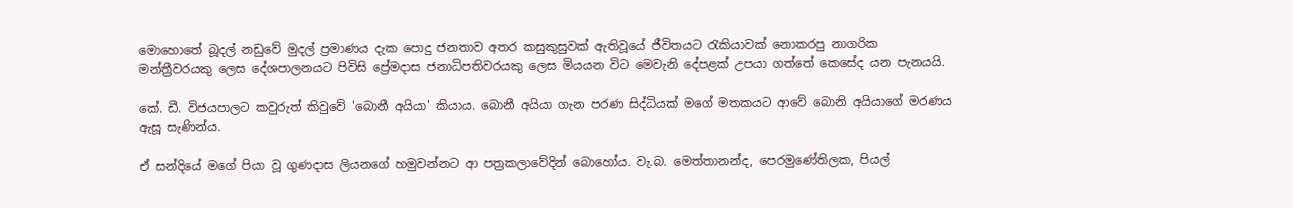මොහොතේ බූදල් නඩුවේ මුදල් ප්‍රමාණය දැක පොදු ජනතාව අතර කසුකුසුවක් ඇතිවූයේ ජීවිතයට රැකියාවක් නොකරපු නාගරික මන්ත්‍රීවරයකු ලෙස දේශපාලනයට පිවිසි ප්‍රේමදාස ජනාධිපතිවරයකු ලෙස මියයන විට මෙවැනි දේපළක් උපයා ගත්තේ කෙසේද යන පැනයයි.

කේ. ඩී. විජයපාලට කවුරුත් කිවුවේ 'බොනී අයියා' කියාය. බොනී අයියා ගැන පරණ සිද්ධියක් මගේ මතකයට ආවේ බොනි අයියාගේ මරණය ඇසූ සැණින්ය.

ඒ සන්දියේ මගේ පියා වූ ගුණදාස ලියනගේ හමුවන්නට ආ පත්‍රකලාවේදින් බොහෝය. වැ.බ. මෙත්තානන්ද, පෙරමුණේතිලක, පියල්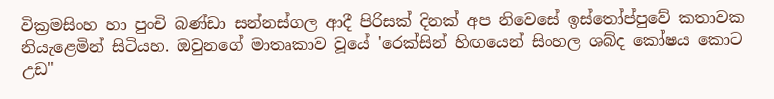වික්‍රමසිංහ හා පුංචි බණ්ඩා සන්නස්ගල ආදී පිරිසක් දිනක් අප නිවෙසේ ඉස්තෝප්පුවේ කතාවක නියැළෙමින් සිටියහ. ඔවුනගේ මාතෘකාව වූයේ 'රෙක්සින් හිඟයෙන් සිංහල ශබ්ද කෝෂය කොට උඩ"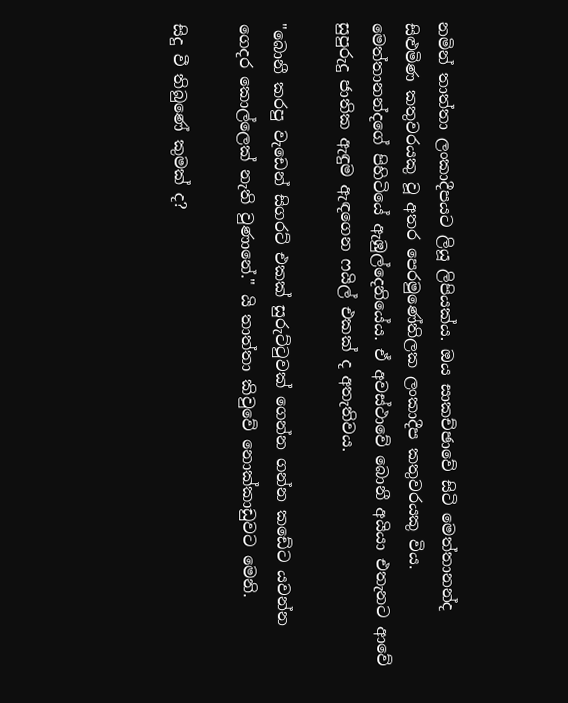නමින් තාත්තා ලංකාදීපයට ලියූ ලිපියක්ය. ඔය සාකච්ඡාවේ සිටි මෙත්තානන්ද සිළුමිණ කතුවරයකු වූ අතර පෙරමුණේතිලක ලංකාදීප කතුවරයකු විය. මෙත්තානන්දගේ පිහිටියේ ඇඹුල්දෙනියේය. ඒ අවස්ථාවේ බොනී අයියා එතැනට ආවේ සුපුරුදු ජාතික ඇඳුම ඇඳගෙන ෆයිල් එකක් ද අතැතිවය.

"බොනී කරපු වැඩෙන් සිගරට් එකක් සුරුට්ටුවක් ගෙන්න ගන්න කඩේට යවන්න ගෙදර කොල්ලෙක් නැති වුණානේ." යි තාත්තා කිවුවේ නොක්කාඩුවට මෙනි.

සිදු වී තිබුණේ කුමක් ද?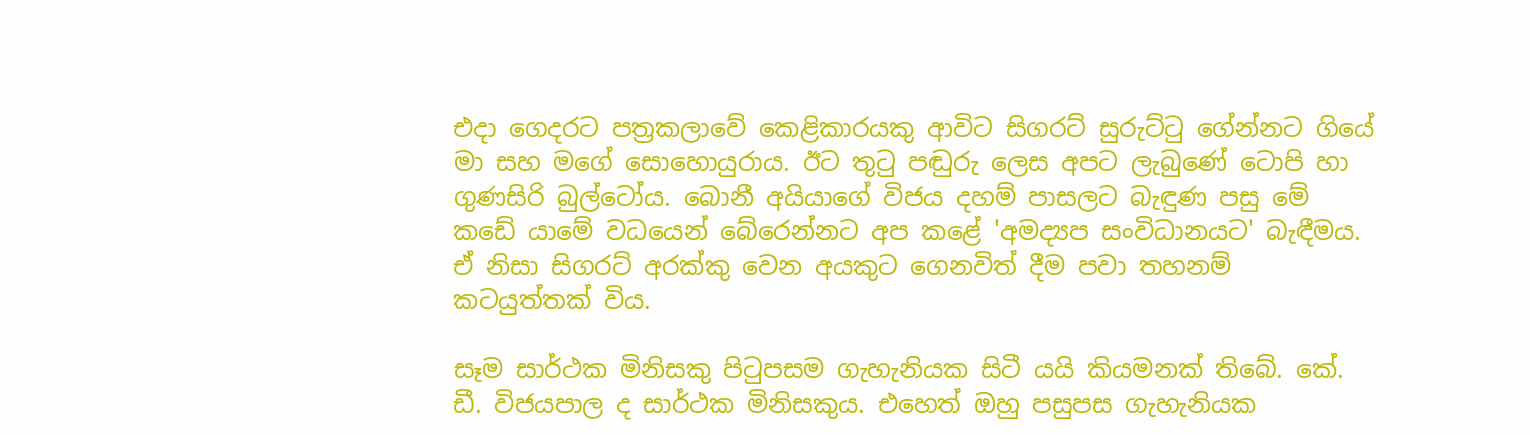එදා ගෙදරට පත්‍රකලාවේ කෙළිකාරයකු ආවිට සිගරට් සුරුට්ටු ගේන්නට ගියේ මා සහ මගේ සොහොයුරාය. ඊට තුටු පඬුරු ලෙස අපට ලැබුණේ ටොපි හා ගුණසිරි බුල්ටෝය. බොනී අයියාගේ විජය දහම් පාසලට බැඳුණ පසු මේ කඩේ යාමේ වධයෙන් බේරෙන්නට අප කළේ 'අමද්‍යප සංවිධානයට' බැඳීමය. ඒ නිසා සිගරට් අරක්කු වෙන අයකුට ගෙනවිත් දීම පවා තහනම් කටයුත්තක් විය.

සෑම සාර්ථක මිනිසකු පිටුපසම ගැහැනියක සිටී යයි කියමනක් තිබේ. කේ. ඩී. විජයපාල ද සාර්ථක මිනිසකුය. එහෙත් ඔහු පසුපස ගැහැනියක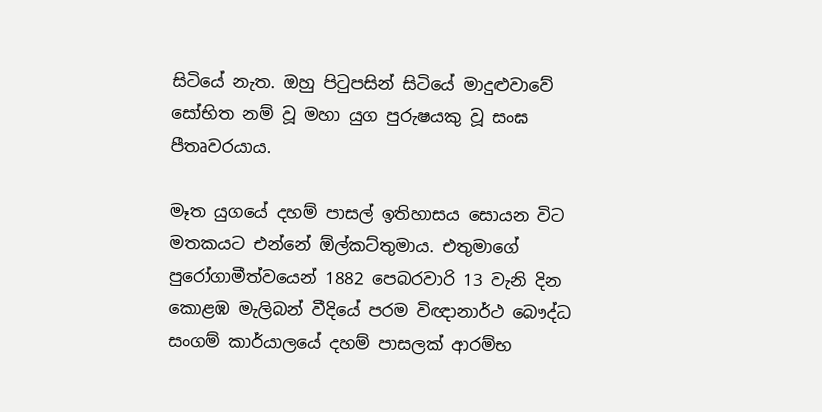සිටියේ නැත. ඔහු පිටුපසින් සිටියේ මාදුළුවාවේ සෝභිත නම් වූ මහා යුග පුරුෂයකු වූ සංඝ පීතෘවරයාය.

මෑත යුගයේ දහම් පාසල් ඉතිහාසය සොයන විට මතකයට එන්නේ ඕල්කට්තුමාය. එතුමාගේ පුරෝගාමීත්වයෙන් 1882 පෙබරවාරි 13 වැනි දින කොළඹ මැලිබන් වීදියේ පරම විඥානාර්ථ බෞද්ධ සංගම් කාර්යාලයේ දහම් පාසලක් ආරම්භ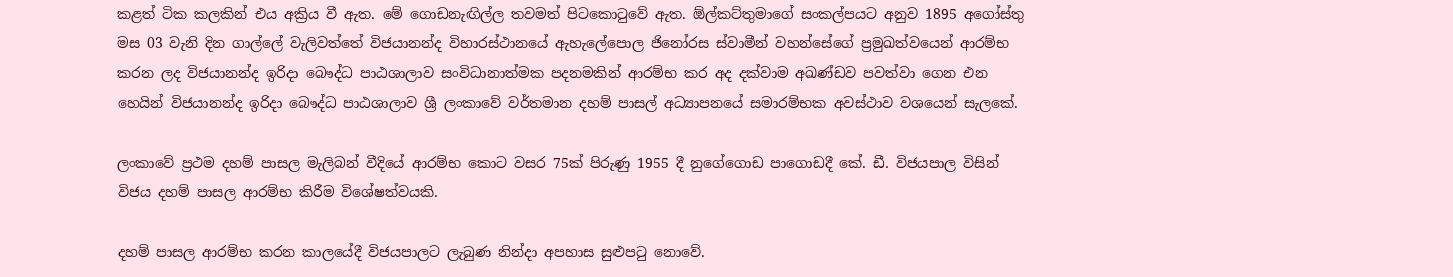කළත් ටික කලකින් එය අක්‍රිය වී ඇත. මේ ගොඩනැඟිල්ල තවමත් පිටකොටුවේ ඇත. ඕල්කට්තුමාගේ සංකල්පයට අනුව 1895 අගෝස්තු මස 03 වැනි දින ගාල්ලේ වැලිවත්තේ විජයානන්ද විහාරස්ථානයේ ඇහැලේපොල ජිනෝරස ස්වාමීන් වහන්සේගේ ප්‍රමුඛත්වයෙන් ආරම්භ කරන ලද විජයානන්ද ඉරිදා බෞද්ධ පාඨශාලාව සංවිධානාත්මක පදනමකින් ආරම්භ කර අද දක්වාම අඛණ්ඩව පවත්වා ගෙන එන හෙයින් විජයානන්ද ඉරිදා බෞද්ධ පාඨශාලාව ශ්‍රී ලංකාවේ වර්තමාන දහම් පාසල් අධ්‍යාපනයේ සමාරම්භක අවස්ථාව වශයෙන් සැලකේ.

ලංකාවේ ප්‍රථම දහම් පාසල මැලිබන් වීදියේ ආරම්භ කොට වසර 75ක් පිරුණු 1955 දී නුගේගොඩ පාගොඩදී කේ. ඩී. විජයපාල විසින් විජය දහම් පාසල ආරම්භ කිරීම විශේෂත්වයකි.

දහම් පාසල ආරම්භ කරන කාලයේදී විජයපාලට ලැබුණ නින්දා අපහාස සුළුපටු නොවේ.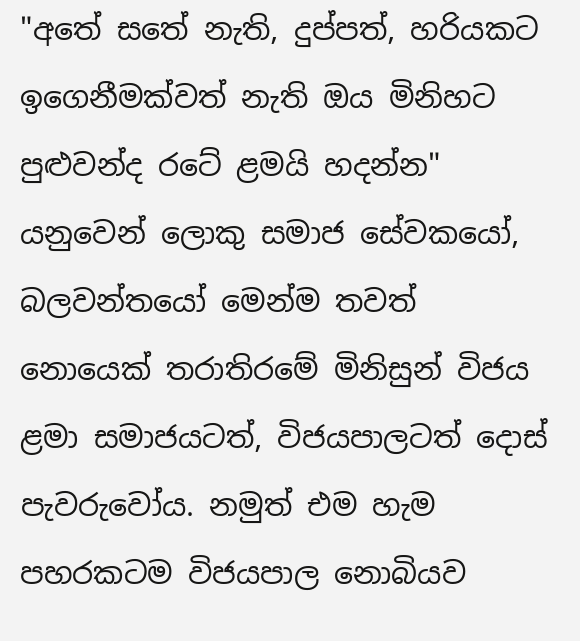"අතේ සතේ නැති, දුප්පත්, හරියකට ඉගෙනීමක්වත් නැති ඔය මිනිහට පුළුවන්ද රටේ ළමයි හදන්න" යනුවෙන් ලොකු සමාජ සේවකයෝ, බලවන්තයෝ මෙන්ම තවත් නොයෙක් තරාතිරමේ මිනිසුන් විජය ළමා සමාජයටත්, විජයපාලටත් දොස් පැවරුවෝය. නමුත් එම හැම පහරකටම විජයපාල නොබියව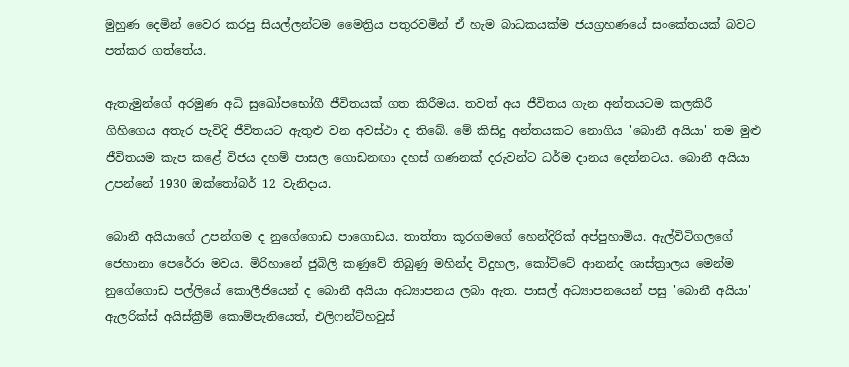මුහුණ දෙමින් වෛර කරපු සියල්ලන්ටම මෛත්‍රිය පතුරවමින් ඒ හැම බාධකයක්ම ජයග්‍රහණයේ සංකේතයක් බවට පත්කර ගත්තේය.

ඇතැමුන්ගේ අරමුණ අධි සුඛෝපභෝගී ජීවිතයක් ගත කිරීමය. තවත් අය ජීවිතය ගැන අන්තයටම කලකිරී ගිහිගෙය අතැර පැවිදි ජීවිතයට ඇතුළු වන අවස්ථා ද තිබේ. මේ කිසිදු අන්තයකට නොගිය 'බොනී අයියා' තම මුළු ජීවිතයම කැප කළේ විජය දහම් පාසල ගොඩනඟා දහස් ගණනක් දරුවන්ට ධර්ම දානය දෙන්නටය. බොනී අයියා උපන්නේ 1930 ඔක්තෝබර් 12 වැනිදාය.

බොනී අයියාගේ උපන්ගම ද නුගේගොඩ පාගොඩය. තාත්තා කූරගමගේ හෙන්දිරික් අප්පුහාමිය. ඇල්විටිගලගේ ජෙහානා පෙරේරා මවය. මිරිහානේ ජුබිලි කණුවේ තිබුණු මහින්ද විදුහල, කෝට්ටේ ආනන්ද ශාස්ත්‍රාලය මෙන්ම නුගේගොඩ පල්ලියේ කොලීජියෙන් ද බොනී අයියා අධ්‍යාපනය ලබා ඇත. පාසල් අධ්‍යාපනයෙන් පසු 'බොනී අයියා' ඇලරික්ස් අයිස්ක්‍රීම් කොම්පැනියෙත්, එලිෆන්ට්හවුස්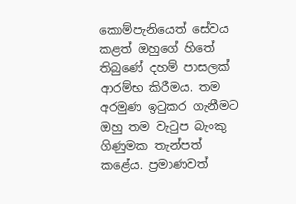කොම්පැනියෙත් සේවය කළත් ඔහුගේ හිතේ තිබුණේ දහම් පාසලක් ආරම්භ කිරීමය. තම අරමුණ ඉටුකර ගැනීමට ඔහු තම වැටුප බැංකු ගිණුමක තැන්පත් කළේය. ප්‍රමාණවත්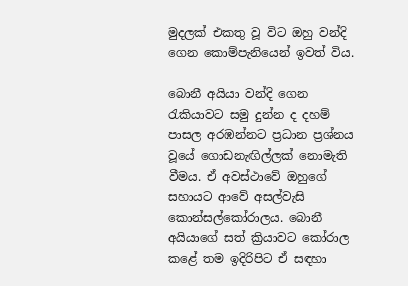මුදලක් එකතු වූ විට ඔහු වන්දි ගෙන කොම්පැනියෙන් ඉවත් විය.

බොනී අයියා වන්දි ගෙන රැකියාවට සමු දුන්න ද දහම් පාසල අරඹන්නට ප්‍රධාන ප්‍රශ්නය වූයේ ගොඩනැඟිල්ලක් නොමැති වීමය. ඒ අවස්ථාවේ ඔහුගේ සහායට ආවේ අසල්වැසි කොන්සල්කෝරාලය. බොනී අයියාගේ සත් ක්‍රියාවට කෝරාල කළේ තම ඉදිරිපිට ඒ සඳහා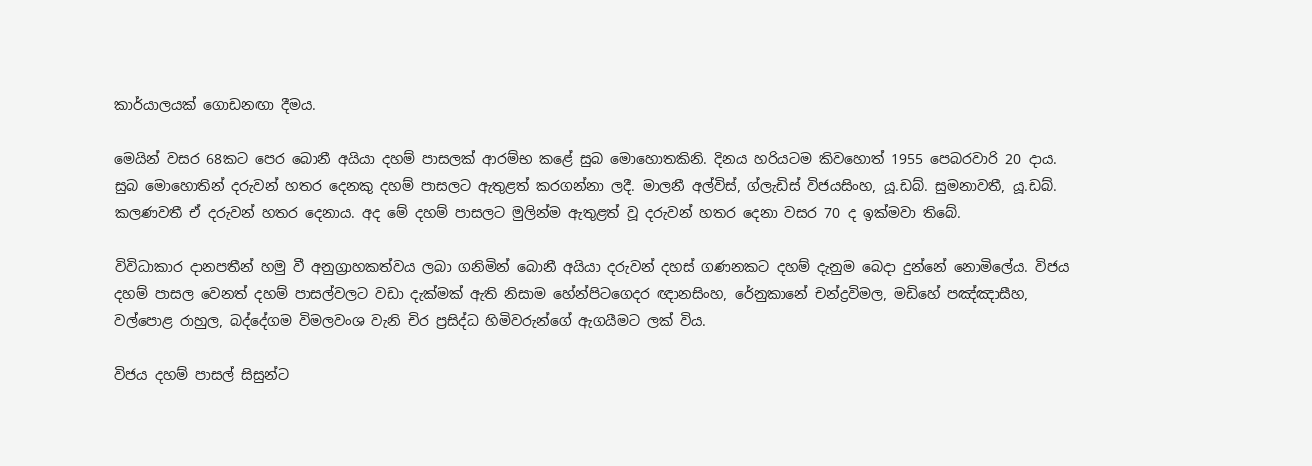කාර්යාලයක් ගොඩනඟා දීමය.

මෙයින් වසර 68කට පෙර බොනී අයියා දහම් පාසලක් ආරම්භ කළේ සුබ මොහොතකිනි. දිනය හරියටම කිවහොත් 1955 පෙබරවාරි 20 දාය. සුබ මොහොතින් දරුවන් හතර දෙනකු දහම් පාසලට ඇතුළත් කරගන්නා ලදී. මාලනී අල්විස්, ග්ලැඩිස් විජයසිංහ, යූ.ඩබ්. සුමනාවතී, යූ.ඩබ්. කලණවතී ඒ දරුවන් හතර දෙනාය. අද මේ දහම් පාසලට මුලින්ම ඇතුළත් වූ දරුවන් හතර දෙනා වසර 70 ද ඉක්මවා තිබේ.

විවිධාකාර දානපතීන් හමු වී අනුග්‍රාහකත්වය ලබා ගනිමින් බොනී අයියා දරුවන් දහස් ගණනකට දහම් දැනුම බෙදා දුන්නේ නොමිලේය. විජය දහම් පාසල වෙනත් දහම් පාසල්වලට වඩා දැක්මක් ඇති නිසාම හේන්පිටගෙදර ඥානසිංහ, රේනුකානේ චන්ද්‍රවිමල, මඩිහේ පඤ්ඤාසීහ, වල්පොළ රාහුල, බද්දේගම විමලවංශ වැනි චිර ප්‍රසිද්ධ හිමිවරුන්ගේ ඇගයීමට ලක් විය.

විජය දහම් පාසල් සිසුන්ට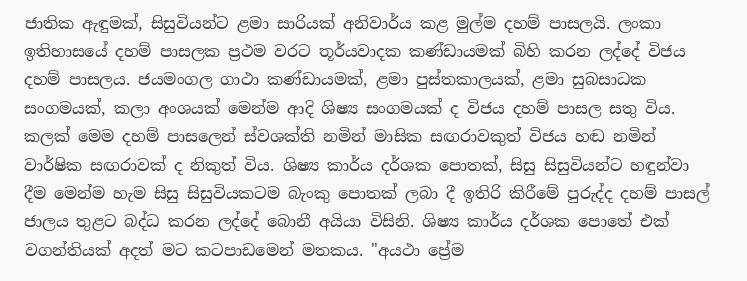ජාතික ඇඳුමක්, සිසුවියන්ට ළමා සාරියක් අනිවාර්ය කළ මුල්ම දහම් පාසලයි. ලංකා ඉතිහාසයේ දහම් පාසලක ප්‍රථම වරට තූර්යවාදක කණ්ඩායමක් බිහි කරන ලද්දේ විජය දහම් පාසලය. ජයමංගල ගාථා කණ්ඩායමක්, ළමා පුස්තකාලයක්, ළමා සුබසාධක සංගමයක්, කලා අංශයක් මෙන්ම ආදි ශිෂ්‍ය සංගමයක් ද විජය දහම් පාසල සතු විය. කලක් මෙම දහම් පාසලෙන් ස්වශක්ති නමින් මාසික සඟරාවකුත් විජය හඬ නමින් වාර්ෂික සඟරාවක් ද නිකුත් විය. ශිෂ්‍ය කාර්ය දර්ශක පොතක්, සිසු සිසුවියන්ට හඳුන්වා දීම මෙන්ම හැම සිසු සිසුවියකටම බැංකු පොතක් ලබා දී ඉතිරි කිරීමේ පුරුද්ද දහම් පාසල් ජාලය තුළට බද්ධ කරන ලද්දේ බොනී අයියා විසිනි. ශිෂ්‍ය කාර්ය දර්ශක පොතේ එක් වගන්තියක් අදත් මට කටපාඩමෙන් මතකය. "අයථා ප්‍රේම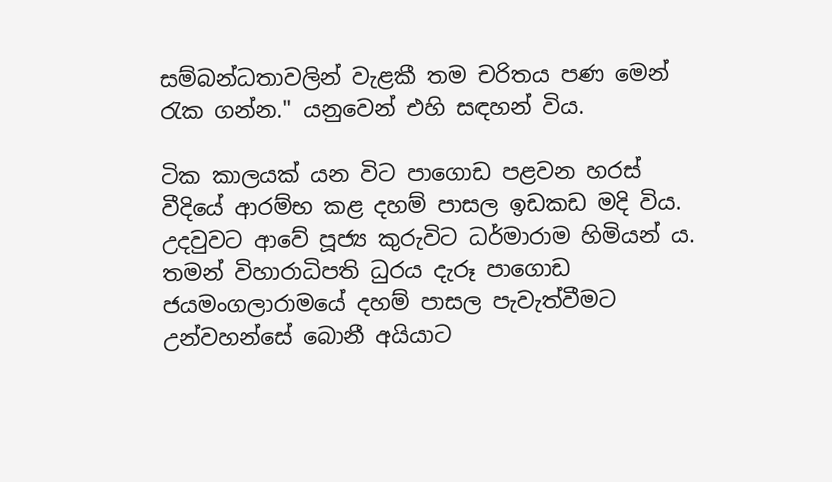සම්බන්ධතාවලින් වැළකී තම චරිතය පණ මෙන් රැක ගන්න." යනුවෙන් එහි සඳහන් විය.

ටික කාලයක් යන විට පාගොඩ පළවන හරස් වීදියේ ආරම්භ කළ දහම් පාසල ඉඩකඩ මදි විය. උදවුවට ආවේ පූජ්‍ය කුරුවිට ධර්මාරාම හිමියන් ය. තමන් විහාරාධිපති ධුරය දැරූ පාගොඩ ජයමංගලාරාමයේ දහම් පාසල පැවැත්වීමට උන්වහන්සේ බොනී අයියාට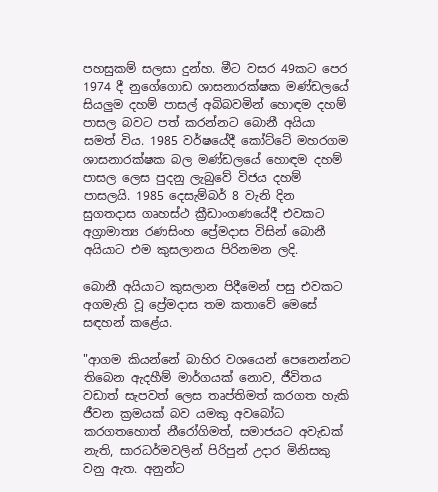පහසුකම් සලසා දුන්හ. මීට වසර 49කට පෙර 1974 දී නුගේගොඩ ශාසනාරක්ෂක මණ්ඩලයේ සියලුම දහම් පාසල් අබිබවමින් හොඳම දහම් පාසල බවට පත් කරන්නට බොනී අයියා සමත් විය. 1985 වර්ෂයේදී කෝට්ටේ මහරගම ශාසනාරක්ෂක බල මණ්ඩලයේ හොඳම දහම් පාසල ලෙස පුදනු ලැබුවේ විජය දහම් පාසලයි. 1985 දෙසැම්බර් 8 වැනි දින සුගතදාස ගෘහස්ථ ක්‍රීඩාංගණයේදී එවකට අග්‍රාමාත්‍ය රණසිංහ ප්‍රේමදාස විසින් බොනී අයියාට එම කුසලානය පිරිනමන ලදි.

බොනී අයියාට කුසලාන පිදීමෙන් පසු එවකට අගමැති වූ ප්‍රේමදාස තම කතාවේ මෙසේ සඳහන් කළේය.

"ආගම කියන්නේ බාහිර වශයෙන් පෙනෙන්නට තිබෙන ඇදහීම් මාර්ගයක් නොව, ජීවිතය වඩාත් සැපවත් ලෙස තෘප්තිමත් කරගත හැකි ජීවන ක්‍රමයක් බව යමකු අවබෝධ කරගතහොත් නීරෝගිමත්, සමාජයට අවැඩක් නැති, සාරධර්මවලින් පිරිපුන් උදාර මිනිසකු වනු ඇත. අනුන්ට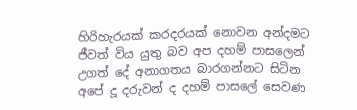හිරිහැරයක් කරදරයක් නොවන අන්දමට ජීවත් විය යුතු බව අප දහම් පාසලෙන් උගත් දේ අනාගතය බාරගන්නට සිටින අපේ දූ දරුවන් ද දහම් පාසලේ සෙවණ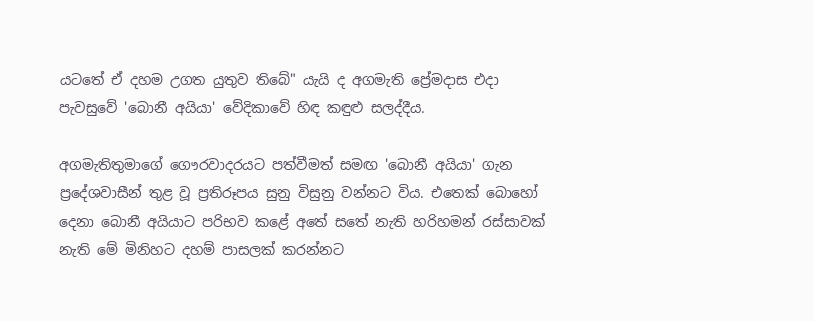යටතේ ඒ දහම උගත යුතුව තිබේ" යැයි ද අගමැති ප්‍රේමදාස එදා පැවසුවේ 'බොනී අයියා' වේදිකාවේ හිඳ කඳුළු සලද්දීය.

අගමැතිතුමාගේ ගෞරවාදරයට පත්වීමත් සමඟ 'බොනී අයියා' ගැන ප්‍රදේශවාසීන් තුළ වූ ප්‍රතිරූපය සුනු විසුනු වන්නට විය. එතෙක් බොහෝ දෙනා බොනී අයියාට පරිභව කළේ අතේ සතේ නැති හරිහමන් රස්සාවක් නැති මේ මිනිහට දහම් පාසලක් කරන්නට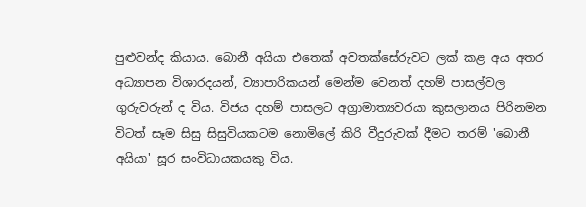පුළුවන්ද කියාය. බොනී අයියා එතෙක් අවතක්සේරුවට ලක් කළ අය අතර අධ්‍යාපන විශාරදයන්, ව්‍යාපාරිකයන් මෙන්ම වෙනත් දහම් පාසල්වල ගුරුවරුන් ද විය. විජය දහම් පාසලට අග්‍රාමාත්‍යවරයා කුසලානය පිරිනමන විටත් සෑම සිසු සිසුවියකටම නොමිලේ කිරි වීදුරුවක් දීමට තරම් 'බොනී අයියා' සූර සංවිධායකයකු විය.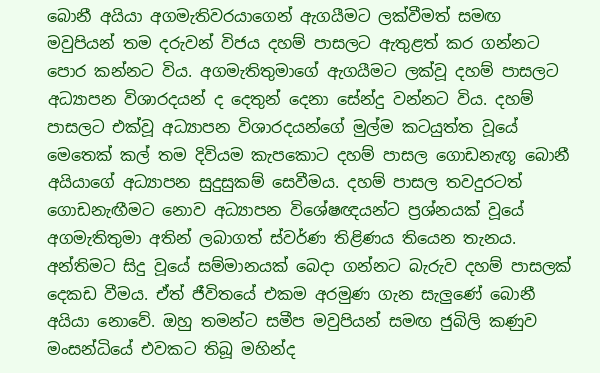බොනී අයියා අගමැතිවරයාගෙන් ඇගයීමට ලක්වීමත් සමඟ මවුපියන් තම දරුවන් විජය දහම් පාසලට ඇතුළත් කර ගන්නට පොර කන්නට විය. අගමැතිතුමාගේ ඇගයීමට ලක්වූ දහම් පාසලට අධ්‍යාපන විශාරදයන් ද දෙතුන් දෙනා සේන්දු වන්නට විය. දහම් පාසලට එක්වූ අධ්‍යාපන විශාරදයන්ගේ මුල්ම කටයුත්ත වූයේ මෙතෙක් කල් තම දිවියම කැපකොට දහම් පාසල ගොඩනැඟූ බොනී අයියාගේ අධ්‍යාපන සුදුසුකම් සෙවීමය. දහම් පාසල තවදුරටත් ගොඩනැඟීමට නොව අධ්‍යාපන විශේෂඥයන්ට ප්‍රශ්නයක් වූයේ අගමැතිතුමා අතින් ලබාගත් ස්වර්ණ තිළිණය තියෙන තැනය. අන්තිමට සිදු වූයේ සම්මානයක් බෙදා ගන්නට බැරුව දහම් පාසලක් දෙකඩ වීමය. ඒත් ජීවිතයේ එකම අරමුණ ගැන සැලුණේ බොනී අයියා නොවේ. ඔහු තමන්ට සමීප මවුපියන් සමඟ ජුබිලි කණුව මංසන්ධියේ එවකට තිබූ මහින්ද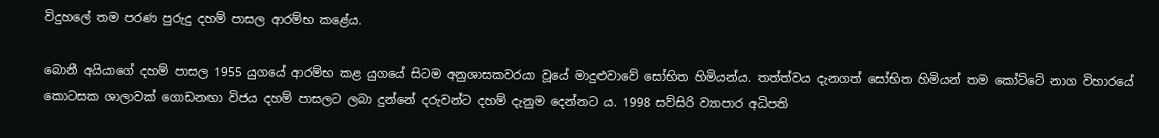විදුහලේ තම පරණ පුරුදු දහම් පාසල ආරම්භ කළේය.

බොනී අයියාගේ දහම් පාසල 1955 යුගයේ ආරම්භ කළ යුගයේ සිටම අනුශාසකවරයා වූයේ මාදුළුවාවේ සෝභිත හිමියන්ය. තත්ත්වය දැනගත් සෝභිත හිමියන් තම කෝට්ටේ නාග විහාරයේ කොටසක ශාලාවක් ගොඩනඟා විජය දහම් පාසලට ලබා දුන්නේ දරුවන්ට දහම් දැනුම දෙන්නට ය. 1998 සව්සිරි ව්‍යාපාර අධිපති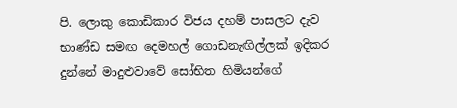පි. ලොකු කොඩිකාර විජය දහම් පාසලට දැව භාණ්ඩ සමඟ දෙමහල් ගොඩනැඟිල්ලක් ඉදිකර දුන්නේ මාදුළුවාවේ සෝභිත හිමියන්ගේ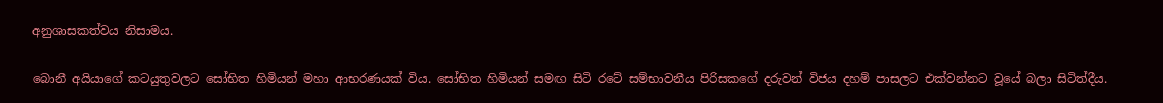අනුශාසකත්වය නිසාමය.

බොනී අයියාගේ කටයුතුවලට සෝභිත හිමියන් මහා ආභරණයක් විය. සෝභිත හිමියන් සමඟ සිටි රටේ සම්භාවනීය පිරිසකගේ දරුවන් විජය දහම් පාසලට එක්වන්නට වූයේ බලා සිටිත්දීය.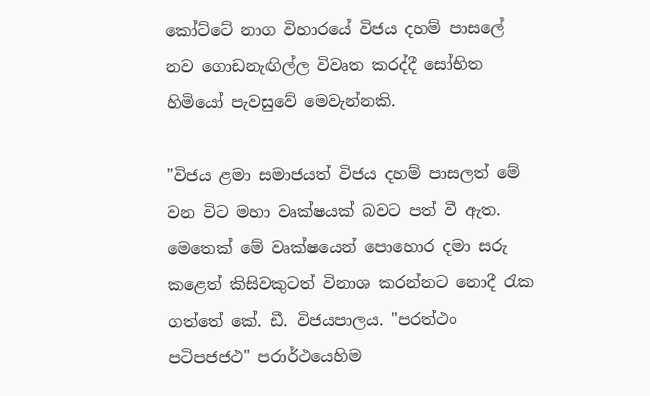කෝට්ටේ නාග විහාරයේ විජය දහම් පාසලේ නව ගොඩනැඟිල්ල විවෘත කරද්දී සෝභිත හිමියෝ පැවසුවේ මෙවැන්නකි.

"විජය ළමා සමාජයත් විජය දහම් පාසලත් මේ වන විට මහා වෘක්ෂයක් බවට පත් වී ඇත. මෙතෙක් මේ වෘක්ෂයෙන් පොහොර දමා සරු කළෙත් කිසිවකුටත් විනාශ කරන්නට නොදී රැක ගත්තේ කේ. ඩී. විජයපාලය. "පරත්ථං පටිපජජථ" පරාර්ථයෙහිම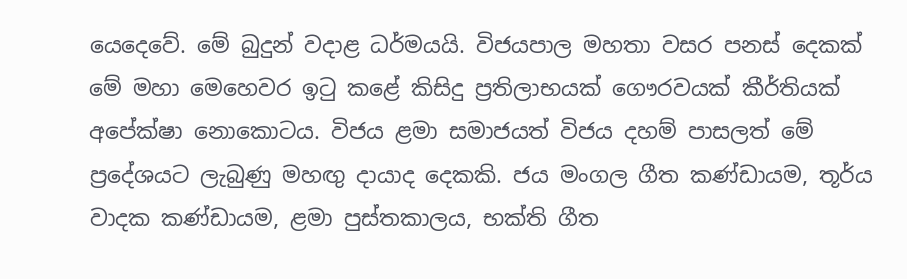යෙදෙවේ. මේ බුදුන් වදාළ ධර්මයයි. විජයපාල මහතා වසර පනස් දෙකක් මේ මහා මෙහෙවර ඉටු කළේ කිසිදු ප්‍රතිලාභයක් ගෞරවයක් කීර්තියක් අපේක්ෂා නොකොටය. විජය ළමා සමාජයත් විජය දහම් පාසලත් මේ ප්‍රදේශයට ලැබුණු මහඟු දායාද දෙකකි. ජය මංගල ගීත කණ්ඩායම, තූර්ය වාදක කණ්ඩායම, ළමා පුස්තකාලය, භක්ති ගීත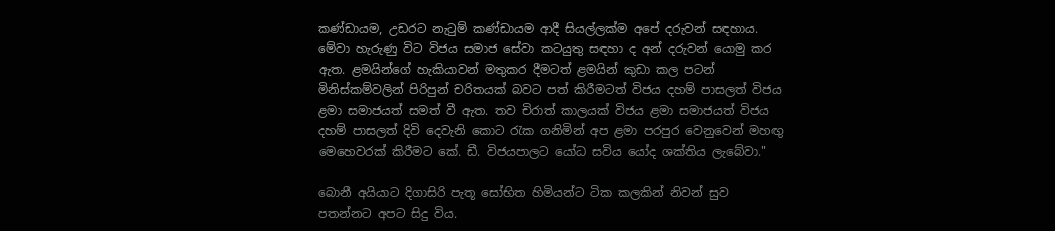කණ්ඩායම, උඩරට නැටුම් කණ්ඩායම ආදී සියල්ලක්ම අපේ දරුවන් සඳහාය. මේවා හැරුණු විට විජය සමාජ සේවා කටයුතු සඳහා ද අන් දරුවන් යොමු කර ඇත. ළමයින්ගේ හැකියාවන් මතුකර දීමටත් ළමයින් කුඩා කල පටන් මිනිස්කම්වලින් පිරිපුන් චරිතයක් බවට පත් කිරීමටත් විජය දහම් පාසලත් විජය ළමා සමාජයත් සමත් වී ඇත. තව චිරාත් කාලයක් විජය ළමා සමාජයත් විජය දහම් පාසලත් දිවි දෙවැනි කොට රැක ගනිමින් අප ළමා පරපුර වෙනුවෙන් මහඟු මෙහෙවරක් කිරීමට කේ. ඩී. විජයපාලට යෝධ සවිය යෝද ශක්තිය ලැබේවා."

බොනී අයියාට දිගාසිරි පැතූ සෝභිත හිමියන්ට ටික කලකින් නිවන් සුව පතන්නට අපට සිදු විය.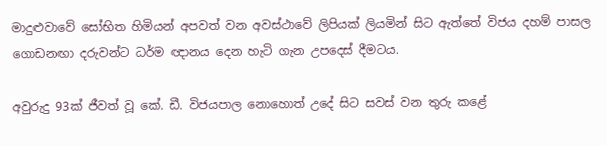මාදුළුවාවේ සෝභිත හිමියන් අපවත් වන අවස්ථාවේ ලිපියක් ලියමින් සිට ඇත්තේ විජය දහම් පාසල ගොඩනඟා දරුවන්ට ධර්ම ඥානය දෙන හැටි ගැන උපදෙස් දීමටය.

අවුරුදු 93ක් ජීවත් වූ කේ. ඩී. විජයපාල නොහොත් උදේ සිට සවස් වන තුරු කළේ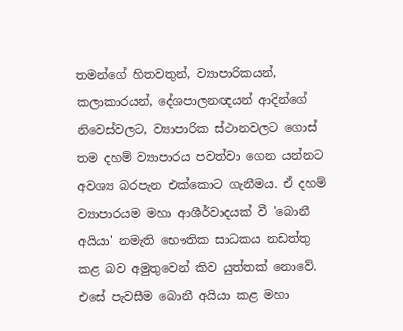තමන්ගේ හිතවතුන්, ව්‍යාපාරිකයන්, කලාකාරයන්, දේශපාලනඥයන් ආදින්ගේ නිවෙස්වලට, ව්‍යාපාරික ස්ථානවලට ගොස් තම දහම් ව්‍යාපාරය පවත්වා ගෙන යන්නට අවශ්‍ය බරපැන එක්කොට ගැනීමය. ඒ දහම් ව්‍යාපාරයම මහා ආශීර්වාදයක් වී 'බොනී අයියා' නමැති භෞතික සාධකය නඩත්තු කළ බව අමුතුවෙන් කිව යුත්තක් නොවේ. එසේ පැවසීම බොනී අයියා කළ මහා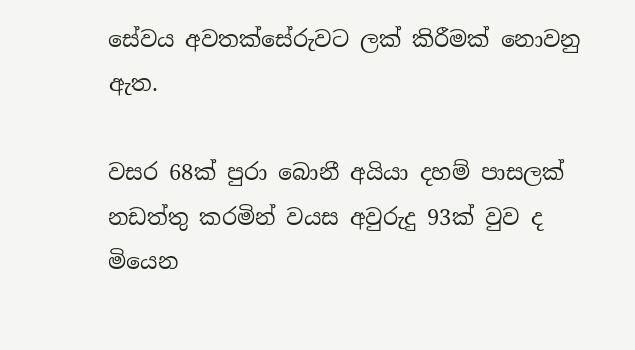සේවය අවතක්සේරුවට ලක් කිරීමක් නොවනු ඇත.

වසර 68ක් පුරා බොනී අයියා දහම් පාසලක් නඩත්තු කරමින් වයස අවුරුදු 93ක් වුව ද මියෙන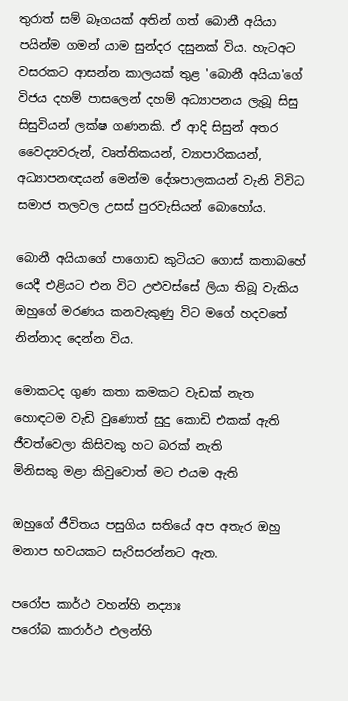තුරාත් සම් බෑගයක් අතින් ගත් බොනී අයියා පයින්ම ගමන් යාම සුන්දර දසුනක් විය. හැටඅට වසරකට ආසන්න කාලයක් තුළ 'බොනී අයියා'ගේ විජය දහම් පාසලෙන් දහම් අධ්‍යාපනය ලැබූ සිසු සිසුවියන් ලක්ෂ ගණනකි. ඒ ආදි සිසුන් අතර වෛද්‍යවරුන්, වෘත්තිකයන්, ව්‍යාපාරිකයන්, අධ්‍යාපනඥයන් මෙන්ම දේශපාලකයන් වැනි විවිධ සමාජ තලවල උසස් පුරවැසියන් බොහෝය.

බොනී අයියාගේ පාගොඩ කුටියට ගොස් කතාබහේ යෙදී එළියට එන විට උළුවස්සේ ලියා තිබූ වැකිය ඔහුගේ මරණය කනවැකුණු විට මගේ හදවතේ නින්නාද දෙන්න විය.

මොකටද ගුණ කතා කමකට වැඩක් නැත
හොඳටම වැඩි වුණොත් සුදු කොඩි එකක් ඇති
ජීවත්වෙලා කිසිවකු හට බරක් නැති
මිනිසකු මළා කිවුවොත් මට එයම ඇති

ඔහුගේ ජීවිතය පසුගිය සතියේ අප අතැර ඔහු මනාප භවයකට සැරිසරන්නට ඇත.

පරෝප කාර්ථ වහන්හි නද්‍යාඃ
පරෝබ කාරාර්ථ එලන්හි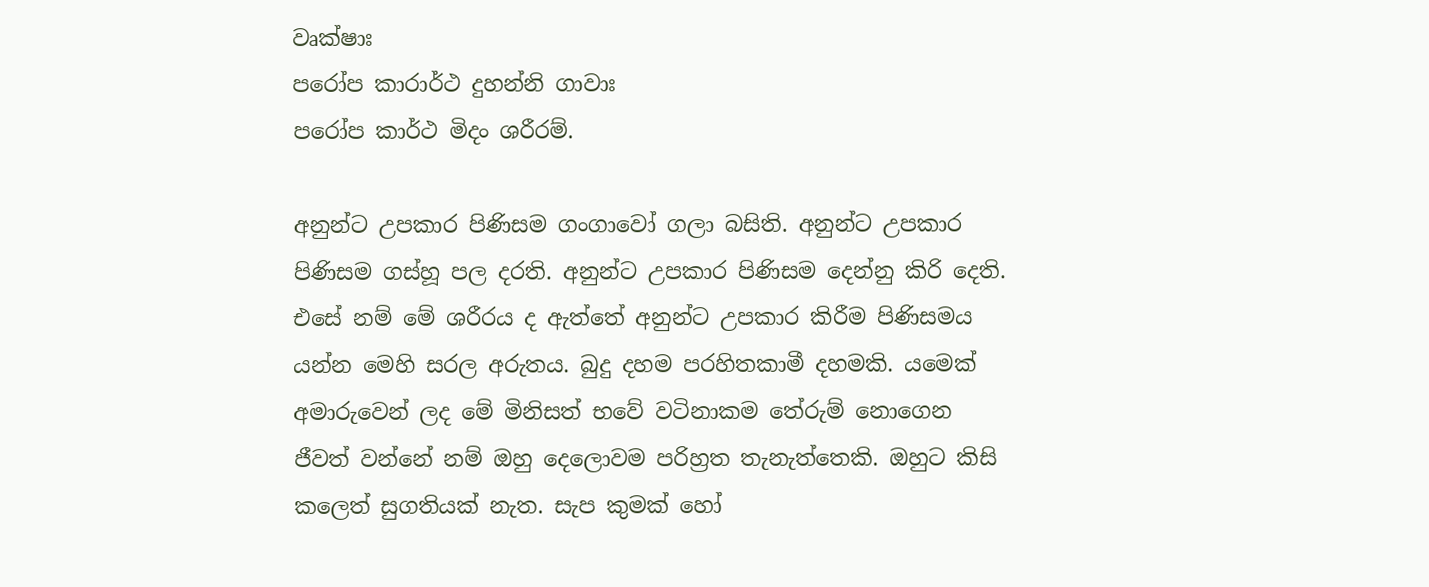වෘක්ෂාඃ
පරෝප කාරාර්ථ දුහන්නි ගාවාඃ
පරෝප කාර්ථ මිදං ශරීරම්.

අනුන්ට උපකාර පිණිසම ගංගාවෝ ගලා බසිති. අනුන්ට උපකාර පිණිසම ගස්හූ පල දරති. අනුන්ට උපකාර පිණිසම දෙන්නු කිරි දෙති. එසේ නම් මේ ශරීරය ද ඇත්තේ අනුන්ට උපකාර කිරීම පිණිසමය යන්න මෙහි සරල අරුතය. බුදු දහම පරහිතකාමී දහමකි. යමෙක් අමාරුවෙන් ලද මේ මිනිසත් භවේ වටිනාකම තේරුම් නොගෙන ජීවත් වන්නේ නම් ඔහු දෙලොවම පරිහ්‍රත තැනැත්තෙකි. ඔහුට කිසි කලෙත් සුගතියක් නැත. සැප කුමක් හෝ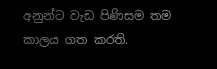අනුන්ට වැඩ පිණිසම තම කාලය ගත කරති.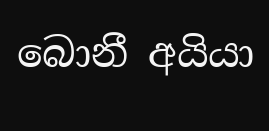බොනී අයියා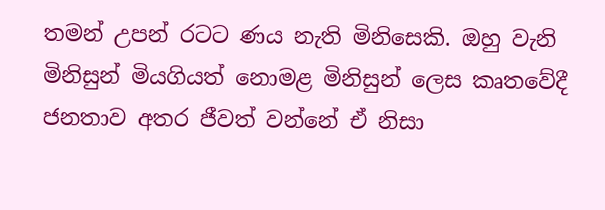තමන් උපන් රටට ණය නැති මිනිසෙකි. ඔහු වැනි මිනිසුන් මියගියත් නොමළ මිනිසුන් ලෙස කෘතවේදී ජනතාව අතර ජීවත් වන්නේ ඒ නිසා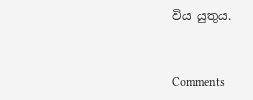විය යුතුය.


Comments